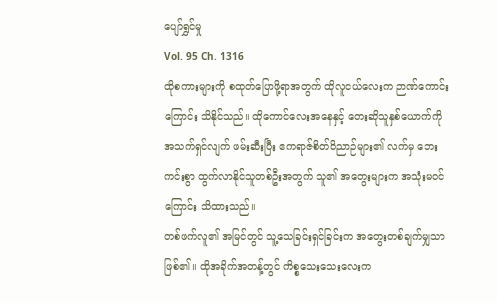ပျော်ရွှင်မှု
Vol. 95 Ch. 1316
ထိုစကားများကို စထုတ်ပြောဖို့ရာအတွက် ထိုလူငယ်လေးက ဉာဏ်ကောင်းကြောင်း သိနိုင်သည်။ ထိုကောင်လေးအနေနှင့် တေးဆိုသူနှစ်ယောက်ကို အသက်ရှင်လျက် ဖမ်းဆီးပြီး ဧကရာဇ်စိတ်ဝိညာဉ်များ၏ လက်မှ ဘေးကင်းစွာ ထွက်လာနိုင်သူတစ်ဦးအတွက် သူ၏ အတွေးများက အသုံးမဝင်ကြောင်း သိထားသည်။
တစ်ဖက်လူ၏ အမြင်တွင် သူ့သေခြင်းရှင်ခြင်းက အတွေးတစ်ချက်မျှသာ ဖြစ်၏။ ထိုအခိုက်အတန့်တွင် ကိစ္စသေးသေးလေးက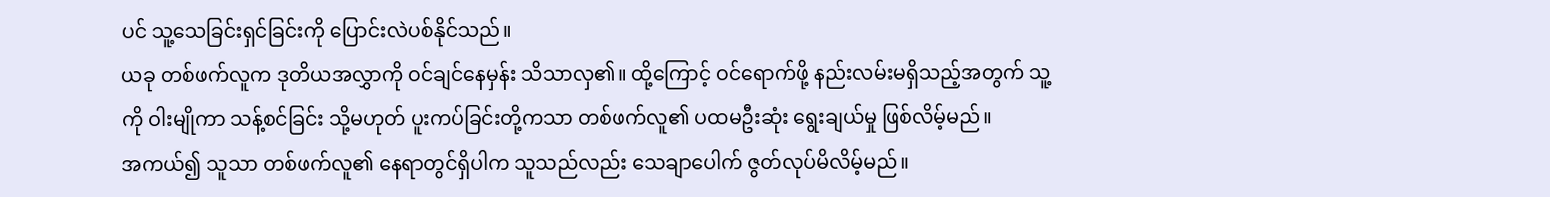ပင် သူ့သေခြင်းရှင်ခြင်းကို ပြောင်းလဲပစ်နိုင်သည်။
ယခု တစ်ဖက်လူက ဒုတိယအလွှာကို ဝင်ချင်နေမှန်း သိသာလှ၏။ ထို့ကြောင့် ဝင်ရောက်ဖို့ နည်းလမ်းမရှိသည့်အတွက် သူ့ကို ဝါးမျိုကာ သန့်စင်ခြင်း သို့မဟုတ် ပူးကပ်ခြင်းတို့ကသာ တစ်ဖက်လူ၏ ပထမဦးဆုံး ရွေးချယ်မှု ဖြစ်လိမ့်မည်။
အကယ်၍ သူသာ တစ်ဖက်လူ၏ နေရာတွင်ရှိပါက သူသည်လည်း သေချာပေါက် ဇွတ်လုပ်မိလိမ့်မည်။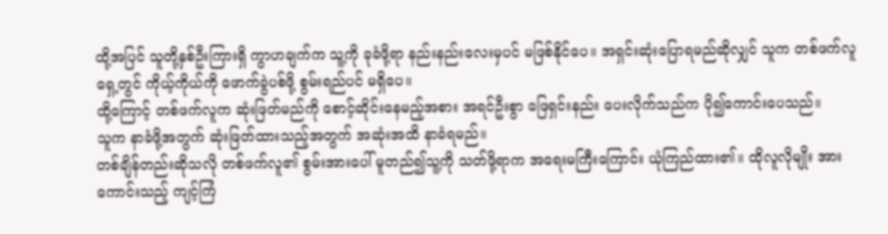ထို့အပြင် သူတို့နှစ်ဦးကြားရှိ ကွာဟချက်က သူ့ကို ခုခံဖို့ရာ နည်းနည်းလေးမှပင် မဖြစ်နိုင်ပေ။ အရှင်းဆုံးပြောရမည်ဆိုလျှင် သူက တစ်ဖက်လူရှေ့တွင် ကိုယ့်ကိုယ်ကို ဖောက်ခွဲပစ်ဖို့ စွမ်းရည်ပင် မရှိပေ။
ထို့ကြောင့် တစ်ဖက်လူက ဆုံးဖြတ်မည်ကို စောင့်ဆိုင်းနေမည့်အစား အရင်ဦးစွာ ဖြေရှင်းနည်း ပေးလိုက်သည်က ပို၍ကောင်းပေသည်။
သူက နာခံဖို့အတွက် ဆုံးဖြတ်ထားသည့်အတွက် အဆုံးအထိ နာခံရမည်။
တစ်ချိန်တည်းဆိုသလို တစ်ဖက်လူ၏ စွမ်းအားပေါ် မူတည်၍သူ့ကို သတ်ဖို့ရာက အရေးမကြီးကြောင်း ယုံကြည်ထား၏။ ထိုလူလိုမျိုး အားကောင်းသည့် ကျင့်ကြံ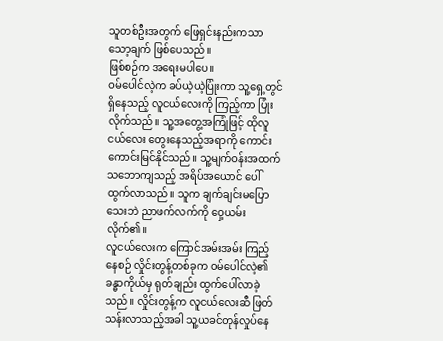သူတစ်ဦးအတွက် ဖြေရှင်းနည်းကသာ သော့ချက် ဖြစ်ပေသည်။
ဖြစ်စဉ်က အရေးမပါပေ။
ဝမ်ပေါင်လဲ့က ခပ်ယဲ့ယဲ့ပြုံးကာ သူ့ရှေ့တွင် ရှိနေသည့် လူငယ်လေးကို ကြည့်ကာ ပြုံးလိုက်သည်။ သူ့အတွေ့အကြုံဖြင့် ထိုလူငယ်လေး တွေးနေသည့်အရာကို ကောင်းကောင်းမြင်နိုင်သည်။ သူ့မျက်ဝန်းအထက် သဘောကျသည့် အရိပ်အယောင် ပေါ်ထွက်လာသည်။ သူက ချက်ချင်းမပြောသေးဘဲ ညာဖက်လက်ကို ဝှေ့ယမ်းလိုက်၏။
လူငယ်လေးက ကြောင်အမ်းအမ်း ကြည့်နေစဉ် လှိုင်းတွန့်တစ်ခုက ဝမ်ပေါင်လဲ့၏ ခန္ဓာကိုယ်မှ ရုတ်ချည်း ထွက်ပေါ်လာခဲ့သည်။ လှိုင်းတွန့်က လူငယ်လေးဆီ ဖြတ်သန်းလာသည့်အခါ သူ့ယခင်တုန်လှုပ်နေ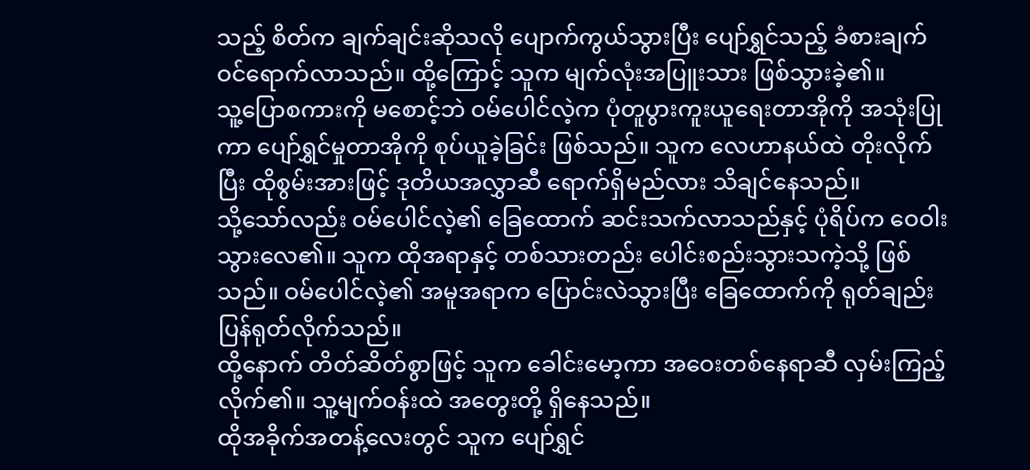သည့် စိတ်က ချက်ချင်းဆိုသလို ပျောက်ကွယ်သွားပြီး ပျော်ရွှင်သည့် ခံစားချက် ဝင်ရောက်လာသည်။ ထို့ကြောင့် သူက မျက်လုံးအပြူးသား ဖြစ်သွားခဲ့၏။
သူ့ပြောစကားကို မစောင့်ဘဲ ဝမ်ပေါင်လဲ့က ပုံတူပွားကူးယူရေးတာအိုကို အသုံးပြုကာ ပျော်ရွှင်မှုတာအိုကို စုပ်ယူခဲ့ခြင်း ဖြစ်သည်။ သူက လေဟာနယ်ထဲ တိုးလိုက်ပြီး ထိုစွမ်းအားဖြင့် ဒုတိယအလွှာဆီ ရောက်ရှိမည်လား သိချင်နေသည်။
သို့သော်လည်း ဝမ်ပေါင်လဲ့၏ ခြေထောက် ဆင်းသက်လာသည်နှင့် ပုံရိပ်က ဝေဝါးသွားလေ၏။ သူက ထိုအရာနှင့် တစ်သားတည်း ပေါင်းစည်းသွားသကဲ့သို့ ဖြစ်သည်။ ဝမ်ပေါင်လဲ့၏ အမူအရာက ပြောင်းလဲသွားပြီး ခြေထောက်ကို ရုတ်ချည်းပြန်ရုတ်လိုက်သည်။
ထို့နောက် တိတ်ဆိတ်စွာဖြင့် သူက ခေါင်းမော့ကာ အဝေးတစ်နေရာဆီ လှမ်းကြည့်လိုက်၏။ သူ့မျက်ဝန်းထဲ အတွေးတို့ ရှိနေသည်။
ထိုအခိုက်အတန့်လေးတွင် သူက ပျော်ရွှင်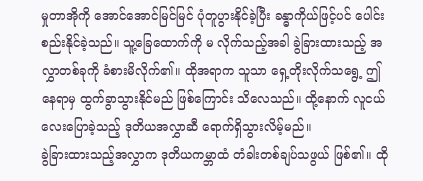မှုတာအိုကို အောင်အောင်မြင်မြင် ပုံတူပွားနိုင်ခဲ့ပြီး ခန္ဓာကိုယ်ဖြင့်ပင် ပေါင်းစည်းနိုင်ခဲ့သည်။ သူ့ခြေထောက်ကို မ လိုက်သည့်အခါ ခွဲခြားထားသည့် အလွှာတစ်ခုကို ခံစားမိလိုက်၏။ ထိုအရာက သူသာ ရှေ့တိုးလိုက်သရွေ့ ဤနေရာမှ ထွက်ခွာသွားနိုင်မည် ဖြစ်ကြောင်း သိလေသည်။ ထို့နောက် လူငယ်လေးပြောခဲ့သည့် ဒုတိယအလွှာဆီ ရောက်ရှိသွားလိမ့်မည်။
ခွဲခြားထားသည့်အလွှာက ဒုတိယကမ္ဘာထံ တံခါးတစ်ချပ်သဖွယ် ဖြစ်၏။ ထို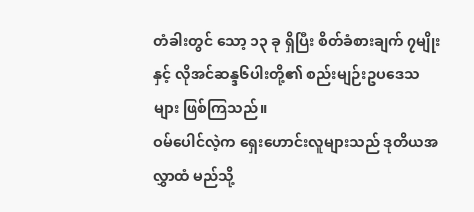တံခါးတွင် သော့ ၁၃ ခု ရှိပြီး စိတ်ခံစားချက် ၇မျိုးနှင့် လိုအင်ဆန္ဒ၆ပါးတို့၏ စည်းမျဉ်းဥပဒေသများ ဖြစ်ကြသည်။
ဝမ်ပေါင်လဲ့က ရှေးဟောင်းလူများသည် ဒုတိယအလွှာထံ မည်သို့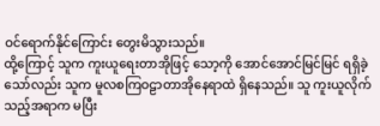ဝင်ရောက်နိုင်ကြောင်း တွေးမိသွားသည်။
ထို့ကြောင့် သူက ကူးယူရေးတာအိုဖြင့် သော့ကို အောင်အောင်မြင်မြင် ရရှိခဲ့သော်လည်း သူက မူလစကြဝဠာတာအိုနေရာထဲ ရှိနေသည်။ သူ ကူးယူလိုက်သည့်အရာက မပြီး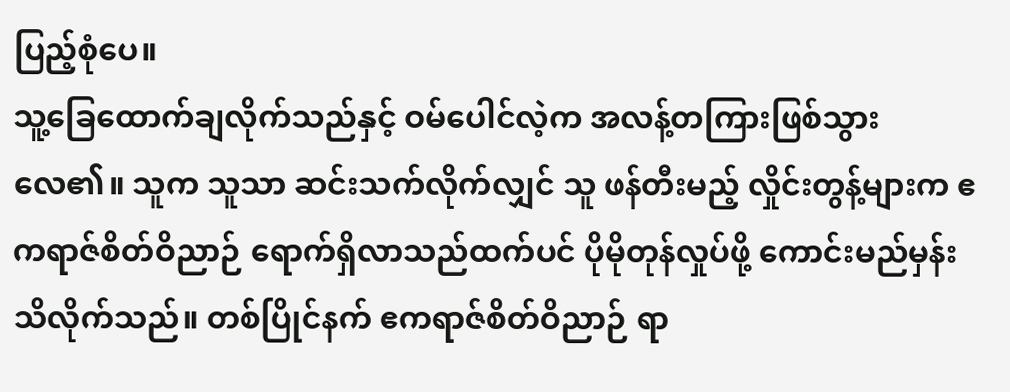ပြည့်စုံပေ။
သူ့ခြေထောက်ချလိုက်သည်နှင့် ဝမ်ပေါင်လဲ့က အလန့်တကြားဖြစ်သွားလေ၏။ သူက သူသာ ဆင်းသက်လိုက်လျှင် သူ ဖန်တီးမည့် လှိုင်းတွန့်များက ဧကရာဇ်စိတ်ဝိညာဉ် ရောက်ရှိလာသည်ထက်ပင် ပိုမိုတုန်လှုပ်ဖို့ ကောင်းမည်မှန်း သိလိုက်သည်။ တစ်ပြိုင်နက် ဧကရာဇ်စိတ်ဝိညာဉ် ရာ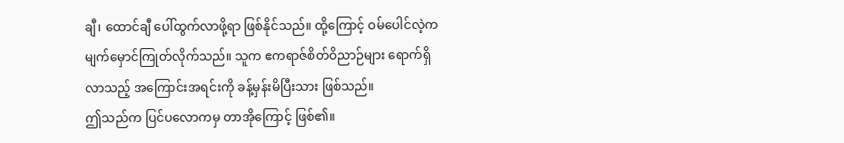ချီ၊ ထောင်ချီ ပေါ်ထွက်လာဖို့ရာ ဖြစ်နိုင်သည်။ ထို့ကြောင့် ဝမ်ပေါင်လဲ့က မျက်မှောင်ကြုတ်လိုက်သည်။ သူက ဧကရာဇ်စိတ်ဝိညာဉ်များ ရောက်ရှိလာသည့် အကြောင်းအရင်းကို ခန့်မှန်းမိပြီးသား ဖြစ်သည်။
ဤသည်က ပြင်ပလောကမှ တာအိုကြောင့် ဖြစ်၏။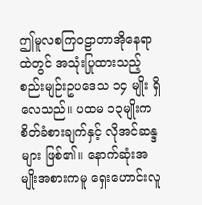ဤမူလစကြဝဠာတာအိုနေရာထဲတွင် အသုံးပြုထားသည့် စည်းမျဉ်းဥပဒေသ ၁၄ မျိုး ရှိလေသည်။ ပထမ ၁၃မျိုးက စိတ်ခံစားချက်နှင့် လိုအင်ဆန္ဒများ ဖြစ်၏။ နောက်ဆုံးအမျိုးအစားကမူ ရှေးဟောင်းလူ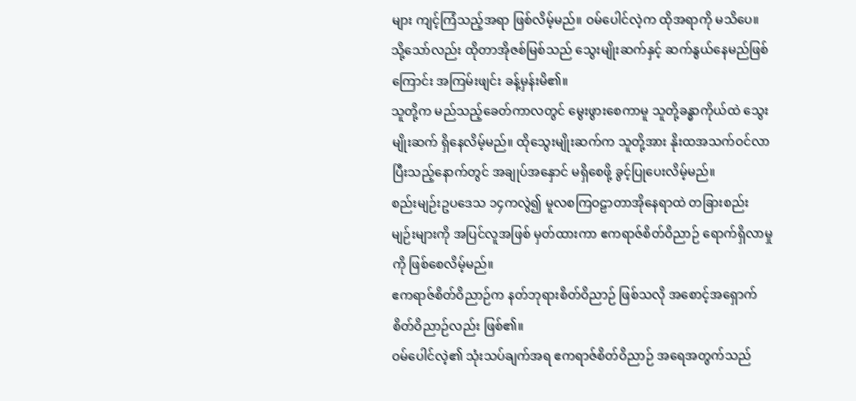များ ကျင့်ကြံသည့်အရာ ဖြစ်လိမ့်မည်။ ဝမ်ပေါင်လဲ့က ထိုအရာကို မသိပေ။ သို့သော်လည်း ထိုတာအိုဇစ်မြစ်သည် သွေးမျိုးဆက်နှင့် ဆက်နွယ်နေမည်ဖြစ်ကြောင်း အကြမ်းဖျင်း ခန့်မှန်းမိ၏။
သူတို့က မည်သည့်ခေတ်ကာလတွင် မွေးဖွားစေကာမူ သူတို့ခန္ဓာကိုယ်ထဲ သွေးမျိုးဆက် ရှိနေလိမ့်မည်။ ထိုသွေးမျိုးဆက်က သူတို့အား နိုးထအသက်ဝင်လာပြီးသည့်နောက်တွင် အချုပ်အနှောင် မရှိစေဖို့ ခွင့်ပြုပေးလိမ့်မည်။
စည်းမျဉ်းဥပဒေသ ၁၄ကလွဲ၍ မူလစကြဝဠာတာအိုနေရာထဲ တခြားစည်းမျဉ်းများကို အပြင်လူအဖြစ် မှတ်ထားကာ ဧကရာဇ်စိတ်ဝိညာဉ် ရောက်ရှိလာမှုကို ဖြစ်စေလိမ့်မည်။
ဧကရာဇ်စိတ်ဝိညာဉ်က နတ်ဘုရားစိတ်ဝိညာဉ် ဖြစ်သလို အစောင့်အရှောက် စိတ်ဝိညာဉ်လည်း ဖြစ်၏။
ဝမ်ပေါင်လဲ့၏ သုံးသပ်ချက်အရ ဧကရာဇ်စိတ်ဝိညာဉ် အရေအတွက်သည်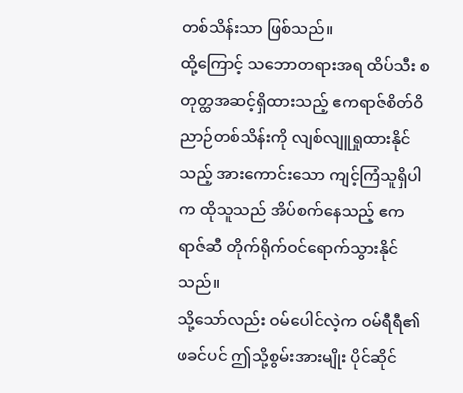တစ်သိန်းသာ ဖြစ်သည်။
ထို့ကြောင့် သဘောတရားအရ ထိပ်သီး စတုတ္ထအဆင့်ရှိထားသည့် ဧကရာဇ်စိတ်ဝိညာဉ်တစ်သိန်းကို လျစ်လျူရှုထားနိုင်သည့် အားကောင်းသော ကျင့်ကြံသူရှိပါက ထိုသူသည် အိပ်စက်နေသည့် ဧကရာဇ်ဆီ တိုက်ရိုက်ဝင်ရောက်သွားနိုင်သည်။
သို့သော်လည်း ဝမ်ပေါင်လဲ့က ဝမ်ရီရီ၏ ဖခင်ပင် ဤသို့စွမ်းအားမျိုး ပိုင်ဆိုင်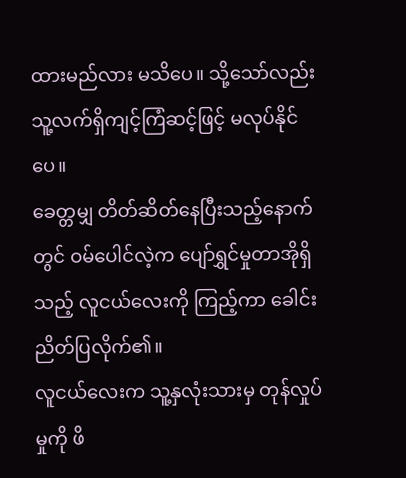ထားမည်လား မသိပေ။ သို့သော်လည်း သူ့လက်ရှိကျင့်ကြံဆင့်ဖြင့် မလုပ်နိုင်ပေ။
ခေတ္တမျှ တိတ်ဆိတ်နေပြီးသည့်နောက်တွင် ဝမ်ပေါင်လဲ့က ပျော်ရွှင်မှုတာအိုရှိသည့် လူငယ်လေးကို ကြည့်ကာ ခေါင်းညိတ်ပြလိုက်၏။
လူငယ်လေးက သူ့နှလုံးသားမှ တုန်လှုပ်မှုကို ဖိ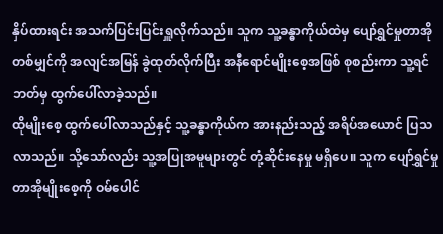နှိပ်ထားရင်း အသက်ပြင်းပြင်းရှူလိုက်သည်။ သူက သူ့ခန္ဓာကိုယ်ထဲမှ ပျော်ရွှင်မှုတာအို တစ်မျှင်ကို အလျင်အမြန် ခွဲထုတ်လိုက်ပြီး အနီရောင်မျိုးစေ့အဖြစ် စုစည်းကာ သူ့ရင်ဘတ်မှ ထွက်ပေါ်လာခဲ့သည်။
ထိုမျိုးစေ့ ထွက်ပေါ်လာသည်နှင့် သူ့ခန္ဓာကိုယ်က အားနည်းသည့် အရိပ်အယောင် ပြသလာသည်။ သို့သော်လည်း သူ့အပြုအမူများတွင် တုံ့ဆိုင်းနေမှု မရှိပေ။ သူက ပျော်ရွှင်မှုတာအိုမျိုးစေ့ကို ဝမ်ပေါင်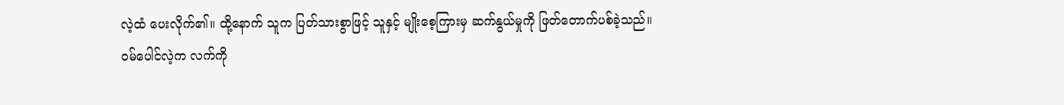လဲ့ထံ ပေးလိုက်၏။ ထို့နောက် သူက ပြတ်သားစွာဖြင့် သူနှင့် မျိုးစေ့ကြားမှ ဆက်နွယ်မှုကို ဖြတ်တောက်ပစ်ခဲ့သည်။
ဝမ်ပေါင်လဲ့က လက်ကို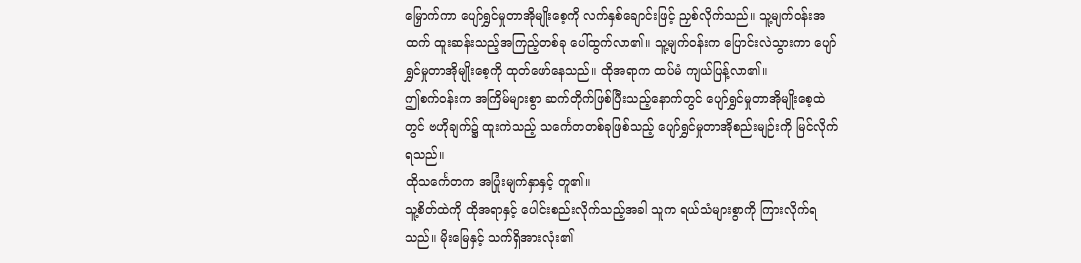မြှောက်ကာ ပျော်ရွှင်မှုတာအိုမျိုးစေ့ကို လက်နှစ်ချောင်းဖြင့် ညှစ်လိုက်သည်။ သူ့မျက်ဝန်းအထက် ထူးဆန်းသည့်အကြည့်တစ်ခု ပေါ်ထွက်လာ၏။ သူ့မျက်ဝန်းက ပြောင်းလဲသွားကာ ပျော်ရွှင်မှုတာအိုမျိုးစေ့ကို ထုတ်ဖော်နေသည်။ ထိုအရာက ထပ်မံ ကျယ်ပြန့်လာ၏။
ဤစက်ဝန်းက အကြိမ်များစွာ ဆက်တိုက်ဖြစ်ပြီးသည့်နောက်တွင် ပျော်ရွှင်မှုတာအိုမျိုးစေ့ထဲတွင် ဗဟိုချက်၌ ထူးကဲသည့် သင်္ကေတတစ်ခုဖြစ်သည့် ပျော်ရွှင်မှုတာအိုစည်းမျဉ်းကို မြင်လိုက်ရသည်။
ထိုသင်္ကေတက အပြုံးမျက်နှာနှင့် တူ၏။
သူ့စိတ်ထဲကို ထိုအရာနှင့် ပေါင်းစည်းလိုက်သည့်အခါ သူက ရယ်သံများစွာကို ကြားလိုက်ရသည်။ မိုးမြေနှင့် သက်ရှိအားလုံး၏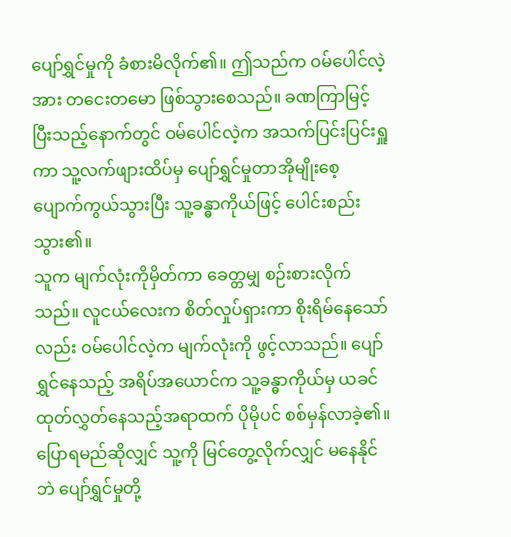ပျော်ရွှင်မှုကို ခံစားမိလိုက်၏။ ဤသည်က ဝမ်ပေါင်လဲ့အား တငေးတမော ဖြစ်သွားစေသည်။ ခဏကြာမြင့်ပြီးသည့်နောက်တွင် ဝမ်ပေါင်လဲ့က အသက်ပြင်းပြင်းရှူကာ သူ့လက်ဖျားထိပ်မှ ပျော်ရွှင်မှုတာအိုမျိုးစေ့ ပျောက်ကွယ်သွားပြီး သူ့ခန္ဓာကိုယ်ဖြင့် ပေါင်းစည်းသွား၏။
သူက မျက်လုံးကိုမှိတ်ကာ ခေတ္တမျှ စဉ်းစားလိုက်သည်။ လူငယ်လေးက စိတ်လှုပ်ရှားကာ စိုးရိမ်နေသော်လည်း ဝမ်ပေါင်လဲ့က မျက်လုံးကို ဖွင့်လာသည်။ ပျော်ရွှင်နေသည့် အရိပ်အယောင်က သူ့ခန္ဓာကိုယ်မှ ယခင် ထုတ်လွှတ်နေသည့်အရာထက် ပိုမိုပင် စစ်မှန်လာခဲ့၏။ ပြောရမည်ဆိုလျှင် သူ့ကို မြင်တွေ့လိုက်လျှင် မနေနိုင်ဘဲ ပျော်ရွှင်မှုတို့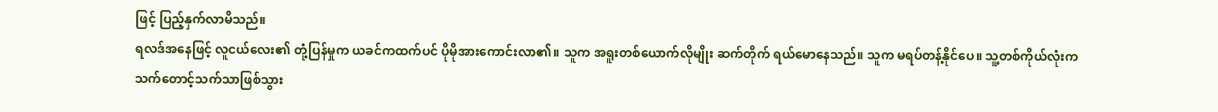ဖြင့် ပြည့်နှက်လာမိသည်။
ရလဒ်အနေဖြင့် လူငယ်လေး၏ တုံ့ပြန်မှုက ယခင်ကထက်ပင် ပိုမိုအားကောင်းလာ၏။ သူက အရူးတစ်ယောက်လိုမျိုး ဆက်တိုက် ရယ်မောနေသည်။ သူက မရပ်တန့်နိုင်ပေ။ သူ့တစ်ကိုယ်လုံးက သက်တောင့်သက်သာဖြစ်သွား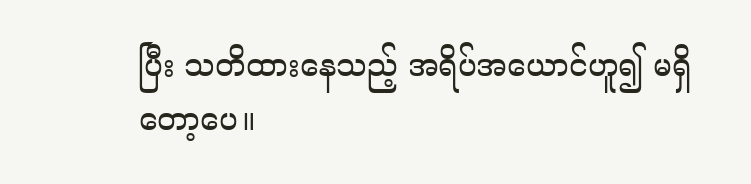ပြီး သတိထားနေသည့် အရိပ်အယောင်ဟူ၍ မရှိတော့ပေ။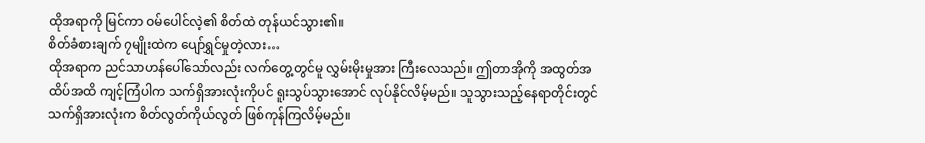ထိုအရာကို မြင်ကာ ဝမ်ပေါင်လဲ့၏ စိတ်ထဲ တုန်ယင်သွား၏။
စိတ်ခံစားချက် ၇မျိုးထဲက ပျော်ရွှင်မှုတဲ့လား…
ထိုအရာက ညင်သာဟန်ပေါ်သော်လည်း လက်တွေ့တွင်မူ လွှမ်းမိုးမှုအား ကြီးလေသည်။ ဤတာအိုကို အထွတ်အထိပ်အထိ ကျင့်ကြံပါက သက်ရှိအားလုံးကိုပင် ရူးသွပ်သွားအောင် လုပ်နိုင်လိမ့်မည်။ သူသွားသည့်နေရာတိုင်းတွင် သက်ရှိအားလုံးက စိတ်လွတ်ကိုယ်လွတ် ဖြစ်ကုန်ကြလိမ့်မည်။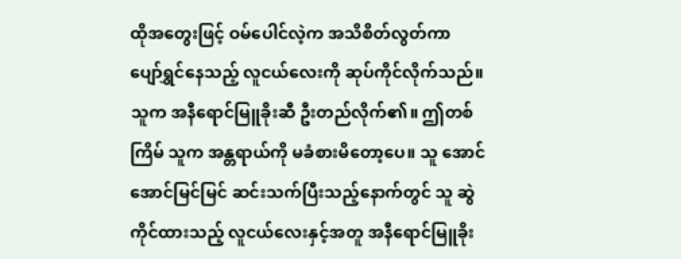ထိုအတွေးဖြင့် ဝမ်ပေါင်လဲ့က အသိစိတ်လွတ်ကာ ပျော်ရွှင်နေသည့် လူငယ်လေးကို ဆုပ်ကိုင်လိုက်သည်။ သူက အနီရောင်မြူခိုးဆီ ဦးတည်လိုက်၏။ ဤတစ်ကြိမ် သူက အန္တရာယ်ကို မခံစားမိတော့ပေ။ သူ အောင်အောင်မြင်မြင် ဆင်းသက်ပြီးသည့်နောက်တွင် သူ ဆွဲကိုင်ထားသည့် လူငယ်လေးနှင့်အတူ အနီရောင်မြူခိုး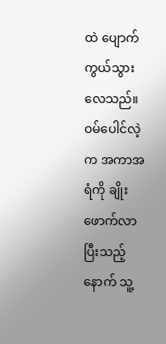ထဲ ပျောက်ကွယ်သွားလေသည်။
ဝမ်ပေါင်လဲ့က အကာအရံကို ချိုးဖောက်လာပြီးသည့်နောက် သူ့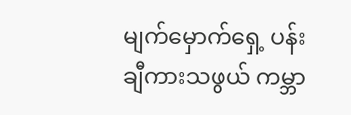မျက်မှောက်ရှေ့ ပန်းချီကားသဖွယ် ကမ္ဘာ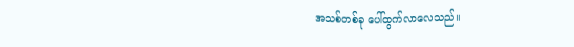အသစ်တစ်ခု ပေါ်ထွက်လာလေသည်။